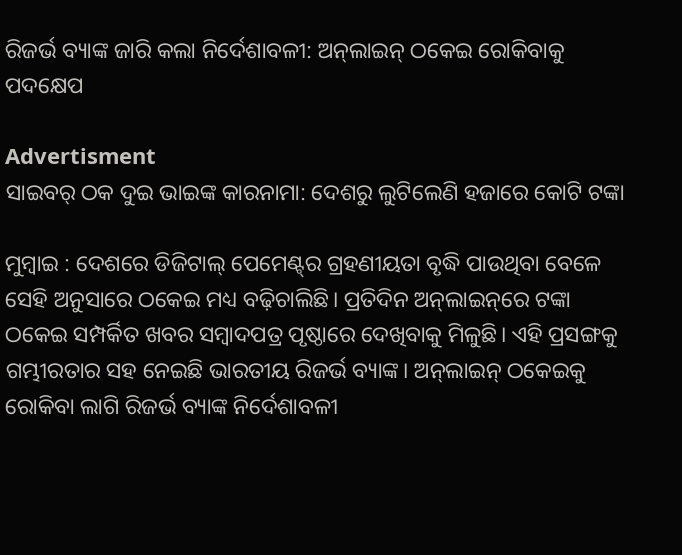ରିଜର୍ଭ ବ୍ୟାଙ୍କ ଜାରି କଲା ନିର୍ଦେଶାବଳୀ: ଅନ୍‌ଲାଇନ୍‌ ଠକେଇ ରୋକିବାକୁ ପଦକ୍ଷେପ

Advertisment
ସାଇବର୍‌ ଠକ ଦୁଇ ଭାଇଙ୍କ କାରନାମା: ଦେଶରୁ ଲୁଟିଲେଣି ହଜାରେ କୋଟି ଟଙ୍କା

ମୁମ୍ବାଇ : ଦେଶରେ ଡିଜିଟାଲ୍ ପେମେଣ୍ଟ୍‌ର ଗ୍ରହଣୀୟତା ବୃଦ୍ଧି ପାଉଥିବା ବେଳେ ସେହି ଅନୁସାରେ ଠକେଇ ମଧ୍ୟ ବଢ଼ିଚାଲିଛି। ପ୍ରତିଦିନ ଅନ୍‌ଲାଇନ୍‌ରେ ଟଙ୍କା ଠକେଇ ସମ୍ପର୍କିତ ଖବର ସମ୍ବାଦପତ୍ର ପୃଷ୍ଠ‌ାରେ ଦେଖିବାକୁ ମିଳୁଛି। ଏହି ପ୍ରସଙ୍ଗକୁ ଗମ୍ଭୀରତାର ସହ ନେଇଛି ଭାରତୀୟ ରିଜର୍ଭ ବ୍ୟାଙ୍କ। ଅନ୍‌ଲାଇନ୍ ଠକେଇକୁ ରୋକିବା ଲାଗି ରିଜର୍ଭ ବ୍ୟାଙ୍କ ନିର୍ଦେଶାବଳୀ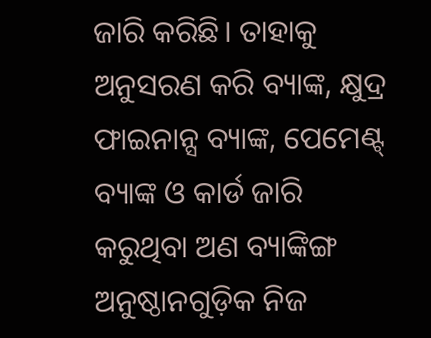ଜାରି କରିଛି। ‌ତାହାକୁ ଅନୁସରଣ କରି ବ୍ୟାଙ୍କ, କ୍ଷୁଦ୍ର ଫାଇନାନ୍ସ ବ୍ୟାଙ୍କ, ପେମେଣ୍ଟ୍‌ ବ୍ୟାଙ୍କ ଓ କାର୍ଡ ଜାରି କରୁଥିବା ଅଣ ବ୍ୟାଙ୍କିଙ୍ଗ ଅନୁଷ୍ଠାନଗୁଡ଼ିକ ନିଜ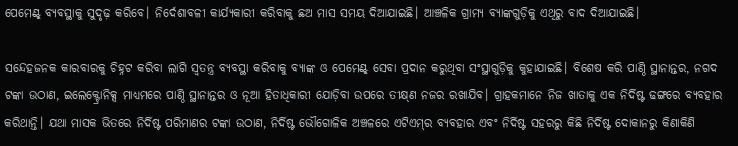ପେମେଣ୍ଟ୍‌ ବ୍ୟବସ୍ଥାକୁ ସୁଦୃଢ଼ କରିବେ। ନି‌ର୍ଦେଶାବଳୀ କାର୍ଯ୍ୟକାରୀ କରିବାକୁ ଛଅ ମାସ ସମୟ ଦିଆଯାଇଛି। ଆଞ୍ଚଳିକ ଗ୍ରାମ୍ୟ ବ୍ୟାଙ୍କଗୁଡ଼ିକୁ ଏଥିରୁ ବାଦ ଦିଆଯାଇଛି।

ସନ୍ଦେହଜନକ କାରବାରକୁ ଚିହ୍ନଟ କରିବା ଲାଗି ସ୍ବତନ୍ତ୍ର ବ୍ୟବସ୍ଥା କରିବାକୁ ବ୍ୟାଙ୍କ ଓ ‌ପେମେଣ୍ଟ୍‌ ସେବା ପ୍ରଦାନ କରୁଥିବା ସଂସ୍ଥାଗୁଡ଼ିକୁ କୁହାଯାଇଛି। ବିଶେଷ କରି ପାଣ୍ଠି ସ୍ଥାନାନ୍ତର, ନଗଦ ଟଙ୍କା ଉଠାଣ, ଇଲେକ୍ଟ୍ରୋନିକ୍ସ ମାଧ୍ୟମ‌ରେ ପାଣ୍ଠି ସ୍ଥାନାନ୍ତର ଓ ନୂଆ ହ‌ିତାଧିକାରୀ ଯୋଡ଼ିବା ଉପରେ ତୀକ୍ଷ୍‌ଣ ନଜର ରଖାଯିବ। ଗ୍ରାହକମାନେ ନିଜ ଖାତାକୁ ଏକ ନିର୍ଦିଷ୍ଟ ଢଙ୍ଗରେ ବ୍ୟବହାର କରିଥାନ୍ତି। ଯଥା ମାସକ ଭିତରେ ନିର୍ଦିଷ୍ଟ ପରିମାଣର ଟଙ୍କା ଉଠାଣ, ନିର୍ଦିଷ୍ଟ ‌‌ଭୌଗୋଳିକ ଅଞ୍ଚଳରେ ଏଟିଏମ୍‌ର ବ୍ୟବହାର ଏବଂ ନିର୍ଦିଷ୍ଟ ସହରରୁ କିଛି ନିର୍ଦିଷ୍ଟ ଦୋକାନରୁ କିଣାକିଣି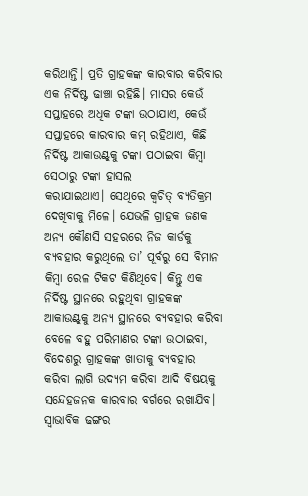କରିଥାନ୍ତି। ପ୍ରତି ଗ୍ରାହକଙ୍କ କାରବାର କରିବାର ଏକ ନିର୍ଦିଷ୍ଟ ଢାଞ୍ଚା ରହିଛି। ମାସର କେଉଁ ସପ୍ତାହରେ ଅଧିକ ଟଙ୍କା ଉଠାଯାଏ, କେଉଁ ସପ୍ତାହରେ କାରବାର କମ୍ ରହିଥାଏ, କିଛି ନିର୍ଦିଷ୍ଟ ଆକାଉଣ୍ଟ୍‌କୁ ଟଙ୍କା ପଠାଇବା କିମ୍ବା ସେଠାରୁ ଟଙ୍କା ହାସଲ କରାଯାଇଥାଏ। ‌ସେଥିରେ କ୍ବଚିତ୍‌ ବ୍ୟତିକ୍ରମ ଦେଖିବାକୁ ମିଳେ। ଯେଭଳି ଗ୍ରାହକ ଜଣକ ଅନ୍ୟ କୌଣସି ସହରରେ ନିଜ କାର୍ଡକୁ ବ୍ୟବହାର କରୁଥିଲେ ତା’ ପୂର୍ବରୁ ସେ ବିମାନ କିମ୍ବା ରେଳ ଟିକଟ କିଣିଥିବେ। କିନ୍ତୁ ଏକ ନିର୍ଦିଷ୍ଟ ସ୍ଥାନରେ ରହୁଥିବା ଗ୍ରାହକଙ୍କ ଆକାଉଣ୍ଟ୍‌କୁ ଅନ୍ୟ ସ୍ଥାନରେ ବ୍ୟବହାର କରିବା ବେଳେ ବହୁ ପରିମାଣର ଟଙ୍କା ଉଠାଇବା, ବିଦେଶରୁ ଗ୍ରାହକଙ୍କ ଖାତାକୁ ବ୍ୟବହାର କରିବା ଲାଗି ଉଦ୍ୟମ କରିବା ଆଦି ବିଷୟକୁ ସନ୍ଦେହଜନକ କାରବାର ବର୍ଗରେ ରଖାଯିବ। ସ୍ବାଭାବିକ ଢଙ୍ଗର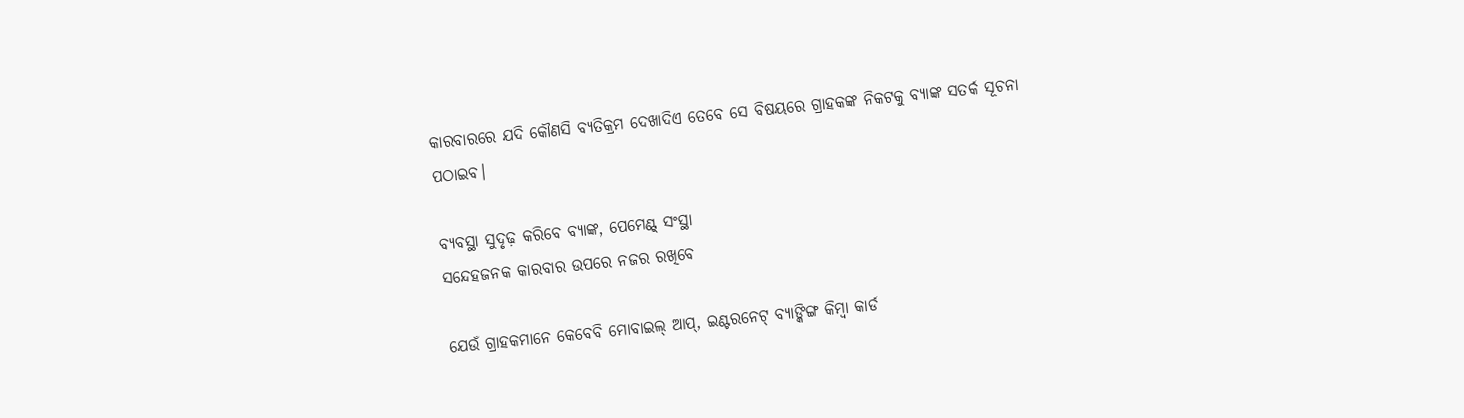କାରବାରରେ ଯଦି କୌଣସି ବ୍ୟତିକ୍ରମ ଦେଖାଦିଏ ତେବେ ସେ ବିଷୟରେ ଗ୍ରାହକଙ୍କ ନିକଟକୁ ବ୍ୟାଙ୍କ ସତର୍କ ସୂଚନା ପଠାଇବ।

ବ୍ୟବସ୍ଥା ସୁଦୃଢ଼ କରି‌ବେ ବ୍ୟାଙ୍କ, ପେମେଣ୍ଟ୍‌ ସଂସ୍ଥା
ସନ୍ଦେହଜନକ କାରବାର ଉପରେ ନଜର ରଖିବେ

ଯେଉଁ ଗ୍ରାହକମାନେ କେବେବି ମୋବାଇଲ୍‌ ଆପ୍, ଇଣ୍ଟରନେଟ୍‌ ବ୍ୟାଙ୍କିଙ୍ଗ କିମ୍ବା କାର୍ଡ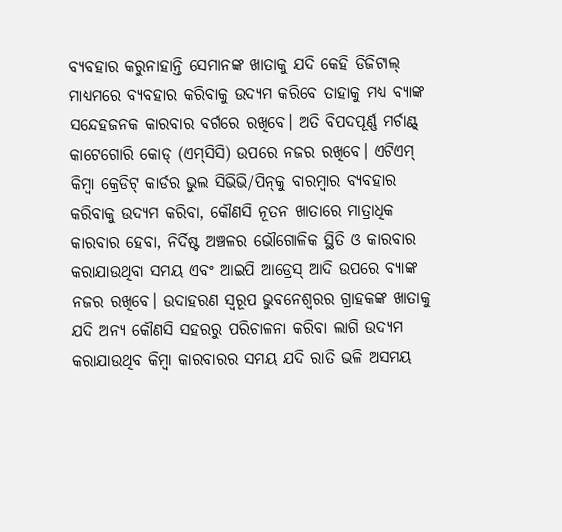ବ୍ୟବହାର କରୁନାହାନ୍ତି ସେମାନଙ୍କ ଖାତାକୁ ଯଦି କେହି ଡିଜିଟାଲ୍ ମାଧ୍ୟମରେ ବ୍ୟବହାର କରିବାକୁ ଉଦ୍ୟମ କରିବେ ତାହାକୁ ମଧ୍ୟ ବ୍ୟାଙ୍କ ସନ୍ଦେହଜନକ କାରବାର ବର୍ଗରେ ରଖିବେ। ଅତି ବିପଦପୂର୍ଣ୍ଣ ମର୍ଚାଣ୍ଟ୍‌ କାଟେଗୋରି କୋଡ୍ (ଏମ୍‌ସିସି) ଉପରେ ନଜର ରଖିବେ। ଏଟିଏମ୍ କିମ୍ବା କ୍ରେଡିଟ୍ କାର୍ଡର ଭୁଲ ସିଭିଭି/ପିନ୍‌କୁ ବାରମ୍ବାର ବ୍ୟବହାର କରିବାକୁ ଉଦ୍ୟମ କରିବା, କୌଣସି ନୂତନ ଖାତାରେ ମାତ୍ରାଧିକ କାରବାର ହେବା, ନିର୍ଦିଷ୍ଟ ଅଞ୍ଚଳର ଭୌଗୋଳିକ ସ୍ଥିତି ଓ କାରବାର କରାଯାଉଥିବା ସମୟ ଏବଂ ଆଇପି ଆଡ୍ରେସ୍‌ ଆଦି ଉପରେ ବ୍ୟାଙ୍କ ନଜର ରଖିବେ। ଉଦାହରଣ ସ୍ବରୂପ ଭୁବନେଶ୍ବରର ଗ୍ରାହକଙ୍କ ଖାତାକୁ ଯଦି ଅନ୍ୟ କୌଣସି ସହରରୁ ପରିଚାଳନା କରିବା ଲାଗି ଉଦ୍ୟମ କରାଯାଉଥିବ କିମ୍ବା କାରବାରର ସମୟ ଯଦି ରାତି ଭଳି ଅସମୟ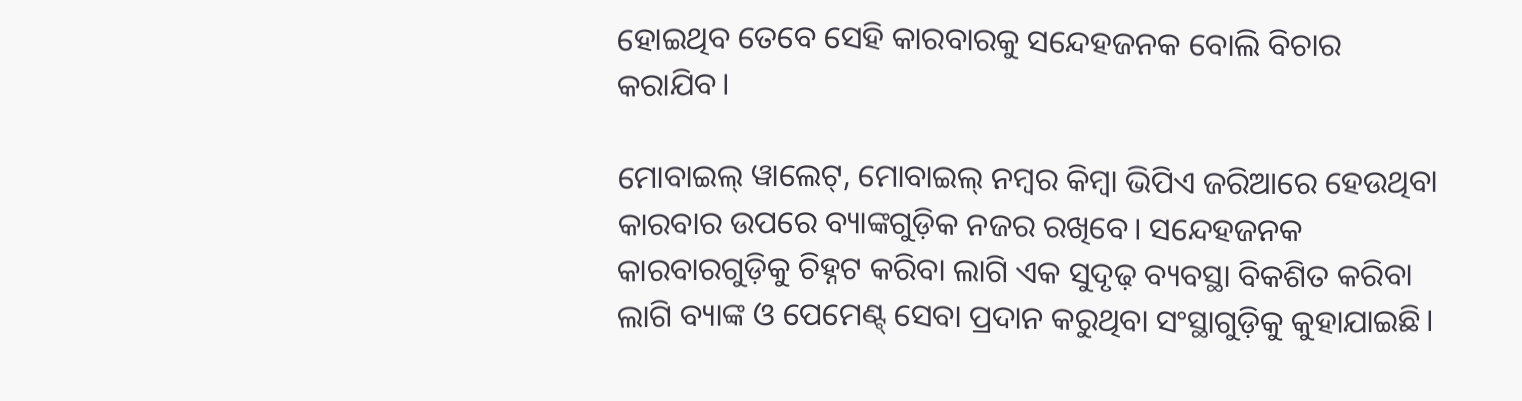ହୋଇଥିବ ତେବେ ସେହି କାରବାରକୁ ସନ୍ଦେହଜନକ ବୋଲି ବିଚାର କରାଯିବ।

ମୋବାଇଲ୍ ୱାଲେଟ୍‌, ମୋବାଇଲ୍‌ ନମ୍ବର କିମ୍ବା ଭିପିଏ ଜରିଆରେ ହେଉଥିବା କାରବାର ଉପରେ ବ୍ୟାଙ୍କଗୁଡ଼ିକ ନଜର ରଖିବେ। ସନ୍ଦେହଜନକ କାରବାରଗୁଡ଼ିକୁ ଚିହ୍ନଟ କରିବା ଲାଗି ଏକ ସୁଦୃଢ଼ ବ୍ୟବସ୍ଥା ବିକଶିତ କରିବା ଲାଗି ବ୍ୟାଙ୍କ ଓ ପେମେଣ୍ଟ୍‌ ସେବା ପ୍ରଦାନ କରୁଥିବା ସଂସ୍ଥାଗୁଡ଼ିକୁ କୁହାଯାଇଛି।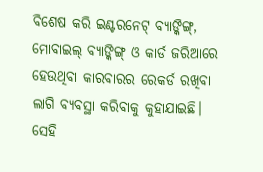ବିଶେଷ କରି ଇଣ୍ଟରନେଟ୍ ବ୍ୟାଙ୍କିଙ୍ଗ୍‌, ମୋବାଇଲ୍‌ ବ୍ୟାଙ୍କିଙ୍ଗ୍‌ ଓ କାର୍ଡ ଜରିଆରେ ହେଉଥିବା କାରବାରର ରେକର୍ଡ ରଖିବା ଲାଗି ବ୍ୟବସ୍ଥା କରିବାକୁ କୁହାଯାଇଛି। ସେହି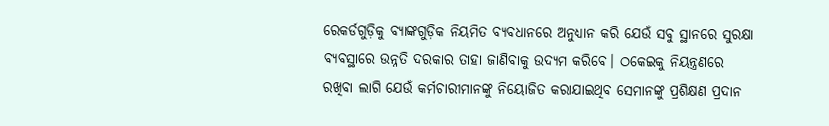ରେକର୍ଡଗୁଡ଼ିକୁ ବ୍ୟାଙ୍କଗୁଡ଼ିକ ନିୟମିତ ବ୍ୟବଧାନରେ ଅନୁଧ୍ୟାନ କରି ଯେଉଁ ସବୁ ସ୍ଥାନରେ ସୁରକ୍ଷା ବ୍ୟବସ୍ଥାରେ ଉନ୍ନତି ଦରକାର ତାହା ଜାଣିବାକୁ ଉଦ୍ୟମ କରିବେ। ଠକେଇକୁ ନିୟନ୍ତ୍ରଣରେ ରଖିବା ଲାଗି ଯେଉଁ କର୍ମଚାରୀମାନଙ୍କୁ ନିୟୋଜିତ କରାଯାଇଥିବ ସେମାନଙ୍କୁ ପ୍ରଶିକ୍ଷଣ ପ୍ରଦାନ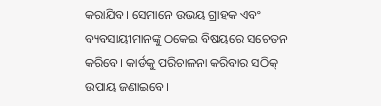କରାଯିବ। ସେମାନେ ଉଭୟ ଗ୍ରାହକ ଏବଂ ବ୍ୟବସାୟୀମାନଙ୍କୁ ଠକେଇ ବିଷୟରେ ସଚେତନ କରିବେ। କାର୍ଡକୁ ପରିଚାଳନା କରିବାର ସଠିକ୍ ଉପାୟ ଜଣାଇବେ।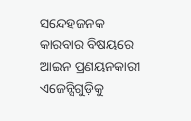ସନ୍ଦେହଜନକ କାରବାର ବିଷୟରେ ଆଇନ ପ୍ରଣୟନକାରୀ ଏଜେନ୍ସିଗୁଡ଼ିକୁ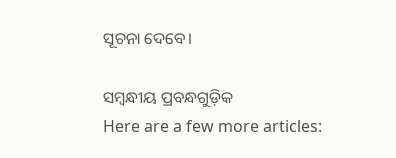ସୂଚନା ଦେବେ।

ସମ୍ବନ୍ଧୀୟ ପ୍ରବନ୍ଧଗୁଡ଼ିକ
Here are a few more articles: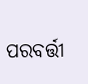ପରବର୍ତ୍ତୀ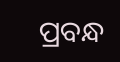ପ୍ରବନ୍ଧ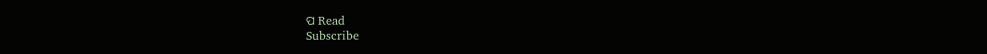ପ Read
Subscribe